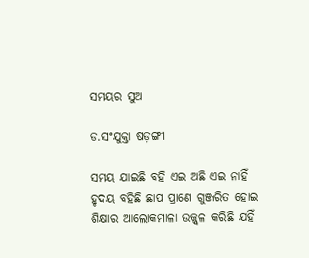ସମୟର ସୁଅ

ଡ.ସଂଯୁକ୍ତା ଷଡ଼ଙ୍ଗୀ

ସମୟ ଯାଇଛି ବହି ଏଇ ଅଛି ଏଇ ନାହିଁ
ହୃଦୟ ବହିଛି ଛାପ ପ୍ରାଣେ ଗୁଞ୍ଜରିତ ହୋଇ
ଶିକ୍ଷାର ଆଲୋକମାଳା ଉଜ୍ଜ୍ୱଳ କରିଛି ଯହିଁ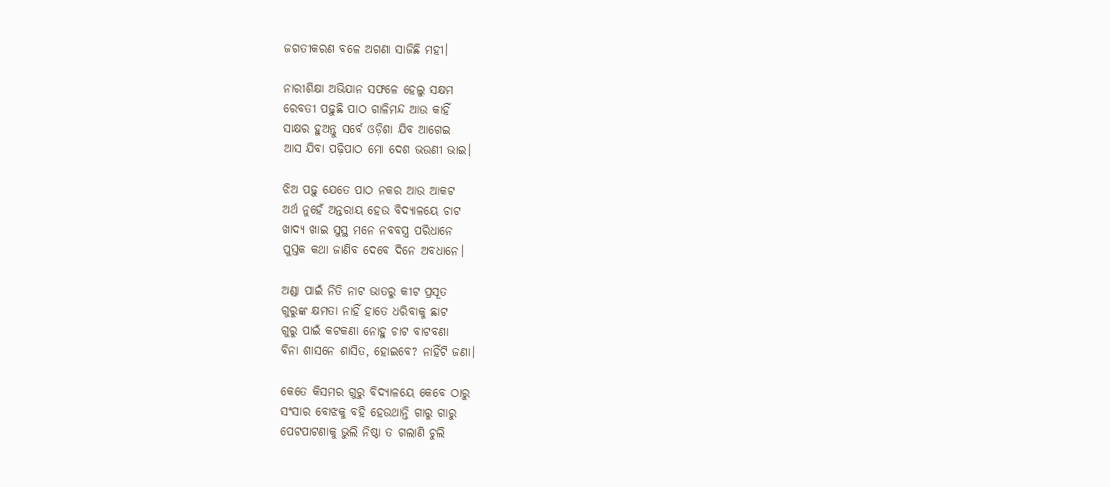ଜଗତୀକରଣ ବଳେ ଅଗଣା ସାଜିଛି ମହୀ।

ନାରୀଶିକ୍ଷା ଅଭିଯାନ ସଫଳେ ହେଲୁ ସକ୍ଷମ
ରେବତୀ ପଢ଼ୁଛି ପାଠ ଗାଳିମନ୍ଦ ଆଉ କାହିଁ
ସାକ୍ଷର ହୁଅନ୍ତୁ ସର୍ବେ ଓଡ଼ିଶା ଯିବ ଆଗେଇ
ଆସ ଯିବା ପଢ଼ିପାଠ ମୋ ଦେଶ ଭଉଣୀ ଭାଇ।

ଝିଅ ପଢ଼ୁ ଯେତେ ପାଠ ନକର ଆଉ ଆକଟ
ଅର୍ଥ ନୁହେଁ ଅନ୍ତରାୟ ହେଉ ବିଦ୍ୟାଳୟେ ଚାଟ
ଖାଦ୍ୟ ଖାଇ ସୁସ୍ଥ ମନେ ନବବସ୍ତ୍ର ପରିଧାନେ
ପୁସ୍ତକ କଥା ଜାଣିବ ଦେବେ ଦିନେ ଅବଧାନେ।

ଅଣ୍ଡା ପାଇଁ ନିତି ନାଟ ଭାତରୁ କୀଟ ପ୍ରସୂତ
ଗୁରୁଙ୍କ କ୍ଷମତା ନାହିଁ ହାତେ ଧରିବାକୁ ଛାଟ
ଗୁରୁ ପାଇଁ କଟକଣା ନୋହୁ ଚାଟ ବାଟବଣା
ବିନା ଶାସନେ ଶାସିତ, ହୋଇବେ? ନାହିଁଟି ଜଣା।

କେତେ କିସମର ଗୁରୁ ବିଦ୍ୟାଳୟେ କେବେ ଠାରୁ
ସଂସାର ବୋଝକୁ ବହି ହେଉଥାନ୍ତି ଗାରୁ ଗାରୁ
ପେଟପାଟଣାକୁ ଭୁଲି ନିଷ୍ଠା ତ ଗଲାଣି ଚୁଲି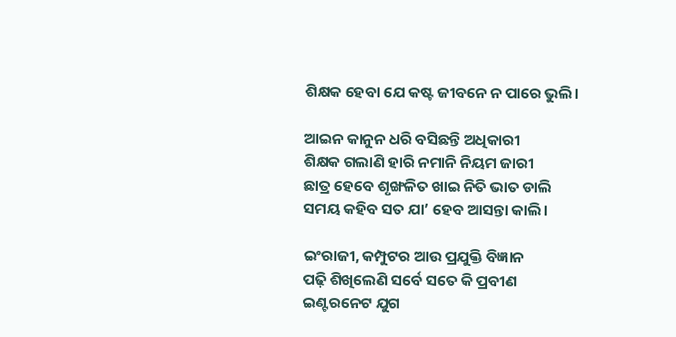ଶିକ୍ଷକ ହେବା ଯେ କଷ୍ଟ ଜୀବନେ ନ ପାରେ ଭୁଲି।

ଆଇନ କାନୁନ ଧରି ବସିଛନ୍ତି ଅଧିକାରୀ
ଶିକ୍ଷକ ଗଲାଣି ହାରି ନମାନି ନିୟମ ଜାରୀ
ଛାତ୍ର ହେବେ ଶୃଙ୍ଖଳିତ ଖାଇ ନିତି ଭାତ ଡାଲି
ସମୟ କହିବ ସତ ଯା’ ହେବ ଆସନ୍ତା କାଲି।

ଇଂରାଜୀ, କମ୍ପୁଟର ଆଉ ପ୍ରଯୁକ୍ତି ବିଜ୍ଞାନ
ପଢ଼ି ଶିଖିଲେଣି ସର୍ବେ ସତେ କି ପ୍ରବୀଣ
ଇଣ୍ଟରନେଟ ଯୁଗ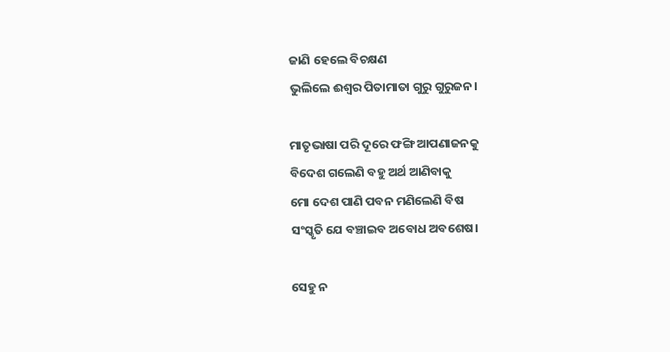ଜାଣି ହେଲେ ବିଚକ୍ଷଣ
ଭୁଲିଲେ ଈଶ୍ୱର ପିତାମାତା ଗୁରୁ ଗୁରୁଜନ।

ମାତୃଭାଷା ପରି ଦୂରେ ଫଙ୍ଗି ଆପଣାଜନକୁ
ବିଦେଶ ଗଲେଣି ବହୁ ଅର୍ଥ ଆଣିବାକୁ
ମୋ ଦେଶ ପାଣି ପବନ ମଣିଲେଣି ବିଷ
ସଂସ୍କୃତି ଯେ ବଞ୍ଚାଇବ ଅବୋଧ ଅବଶେଷ।

ସେହୁ ନ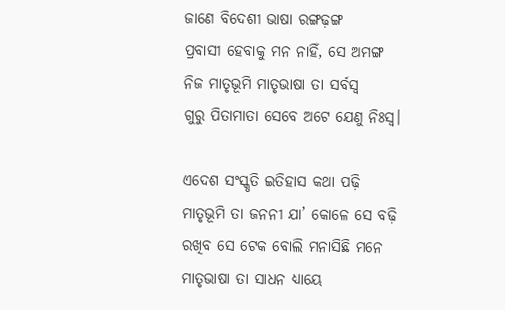ଜାଣେ ବିଦେଶୀ ଭାଷା ରଙ୍ଗଢ଼ଙ୍ଗ
ପ୍ରବାସୀ ହେବାକୁ ମନ ନାହିଁ, ସେ ଅମଙ୍ଗ
ନିଜ ମାତୃଭୂମି ମାତୃଭାଷା ତା ସର୍ବସ୍ୱ
ଗୁରୁ ପିତାମାତା ସେବେ ଅଟେ ଯେଣୁ ନିଃସ୍ୱ।

ଏଦେଶ ସଂସ୍କୃତି ଇତିହାସ କଥା ପଢ଼ି
ମାତୃଭୂମି ତା ଜନନୀ ଯା’ କୋଳେ ସେ ବଢ଼ି
ରଖିବ ସେ ଟେକ ବୋଲି ମନାସିଛି ମନେ
ମାତୃଭାଷା ତା ସାଧନ ଧ୍ୟାୟେ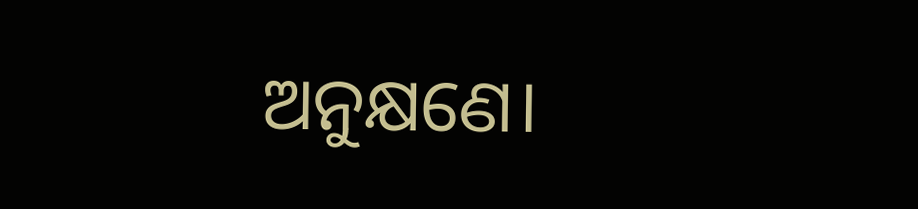ଅନୁକ୍ଷଣେ।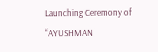Launching Ceremony of “AYUSHMAN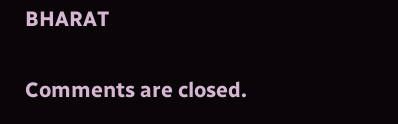BHARAT

Comments are closed.